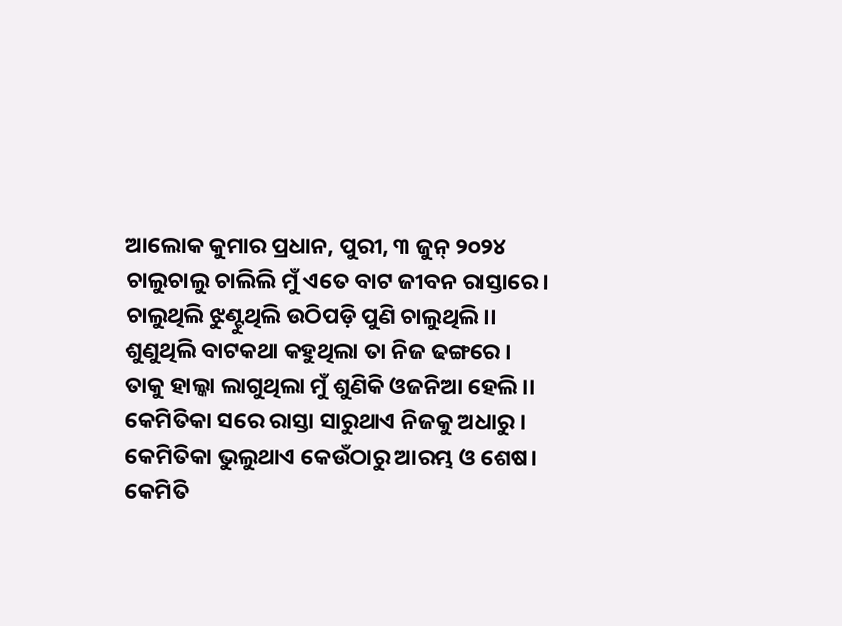ଆଲୋକ କୁମାର ପ୍ରଧାନ, ପୁରୀ, ୩ ଜୁନ୍ ୨୦୨୪
ଚାଲୁଚାଲୁ ଚାଲିଲି ମୁଁ ଏତେ ବାଟ ଜୀବନ ରାସ୍ତାରେ।
ଚାଲୁଥିଲି ଝୁଣ୍ଟୁଥିଲି ଉଠିପଡ଼ି ପୁଣି ଚାଲୁଥିଲି।।
ଶୁଣୁଥିଲି ବାଟକଥା କହୁଥିଲା ତା ନିଜ ଢଙ୍ଗରେ ।
ତାକୁ ହାଲ୍କା ଲାଗୁଥିଲା ମୁଁ ଶୁଣିକି ଓଜନିଆ ହେଲି ।।
କେମିତିକା ସରେ ରାସ୍ତା ସାରୁଥାଏ ନିଜକୁ ଅଧାରୁ ।
କେମିତିକା ଭୁଲୁଥାଏ କେଉଁଠାରୁ ଆରମ୍ଭ ଓ ଶେଷ।
କେମିତି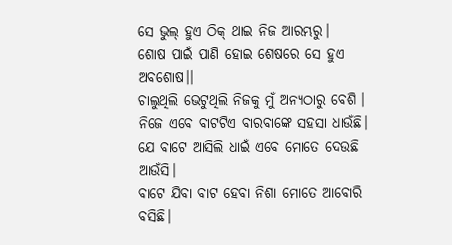ସେ ଭୁଲ୍ ହୁଏ ଠିକ୍ ଥାଇ ନିଜ ଆରମ୍ଭରୁ।
ଶୋଷ ପାଇଁ ପାଣି ହୋଇ ଶେଷରେ ସେ ହୁଏ ଅବଶୋଷ।।
ଚାଲୁଥିଲି ଭେଟୁଥିଲି ନିଜକୁ ମୁଁ ଅନ୍ଯଠାରୁ ବେଶି ।
ନିଜେ ଏବେ ବାଟଟିଏ ବାରବାଙ୍କେ ସହସା ଧାଉଁଛି।
ଯେ ବାଟେ ଆସିଲି ଧାଇଁ ଏବେ ମୋତେ ଦେଉଛି ଆଉଁସି।
ବାଟେ ଯିବା ବାଟ ହେବା ନିଶା ମୋତେ ଆବୋରି ବସିଛି।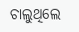ଚାଲୁଥିଲେ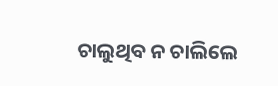ଚାଲୁଥିବ ନ ଚାଲିଲେ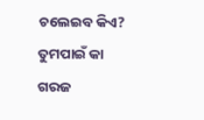ଚଲେଇବ କିଏ?
ତୁମପାଇଁ କା ଗରଜ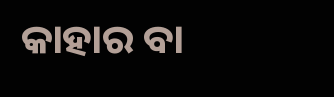କାହାର ବା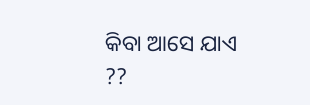କିବା ଆସେ ଯାଏ ??